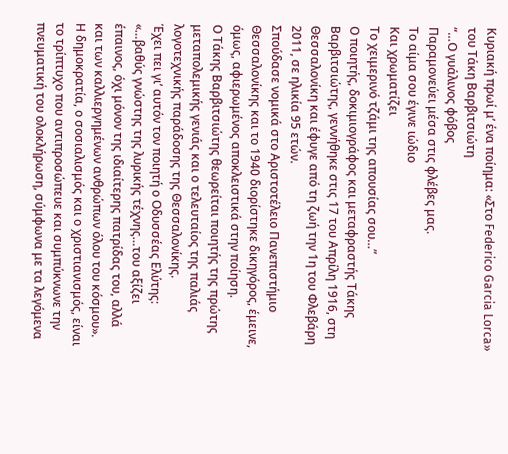Κυριακή πρωί μ’ ένα ποίημα: «Στο Federico Garcia Lorca» του Τάκη Βαρβιτσιώτη
“…Ο γυάλινος φόβος
Παραμονεύει μέσα στις φλέβες μας.
Το αίμα σου έγινε ιώδιο
Και χρωματίζει
Το χειμερινό τζάμι της απουσίας σου…”
Ο ποιητής, δοκιμιογράφος και μεταφραστής Τάκης Βαρβιτσιώτης, γεννήθηκε στις 17 του Απρίλη 1916, στη Θεσσαλονίκη και έφυγε από τη ζωή την 1η του Φλεβάρη 2011, σε ηλικία 95 ετών.
Σπούδασε νομικά στο Αριστοτέλειο Πανεπιστήμιο Θεσσαλονίκης και το 1940 διορίστηκε δικηγόρος, έμεινε, όμως, αφιερωμένος αποκλειστικά στην ποίηση.
Ο Τάκης Βαρβιτσιώτης θεωρείται ποιητής της πρώτης μεταπολεμικής γενιάς και ο τελευταίος της παλιάς λογοτεχνικής παράδοσης της Θεσσαλονίκης.
Έχει πει γι’ αυτόν τον ποιητή ο Οδυσσέας Ελύτης: «…βαθύς γνώστης της λυρικής τέχνης…του αξίζει έπαινος, όχι μόνον της ιδιαίτερης πατρίδας του, αλλά και των καλλιεργημένων ανθρώπων όλου του κόσμου».
Η δημοκρατία, ο σοσιαλισμός και ο χριστιανισμός, είναι το τρίπτυχο που αντιπροσώπευε και συμπύκνωνε την πνευματική του ολοκλήρωση, σύμφωνα με τα λεγόμενα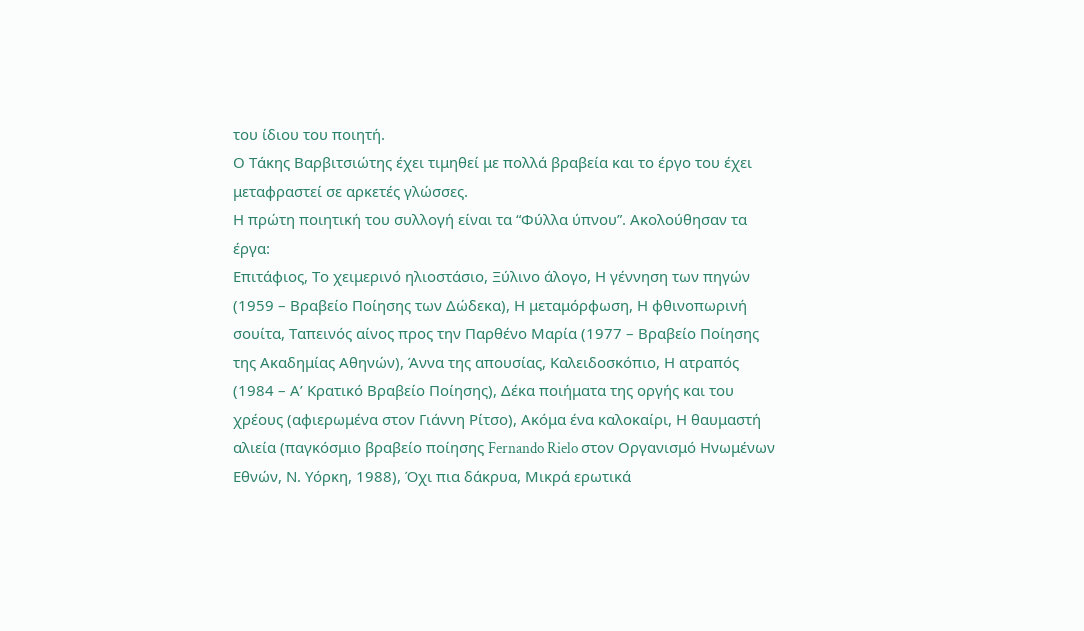του ίδιου του ποιητή.
Ο Τάκης Βαρβιτσιώτης έχει τιμηθεί με πολλά βραβεία και το έργο του έχει μεταφραστεί σε αρκετές γλώσσες.
Η πρώτη ποιητική του συλλογή είναι τα “Φύλλα ύπνου”. Ακολούθησαν τα έργα:
Επιτάφιος, Το χειμερινό ηλιοστάσιο, Ξύλινο άλογο, Η γέννηση των πηγών (1959 – Βραβείο Ποίησης των Δώδεκα), Η μεταμόρφωση, Η φθινοπωρινή σουίτα, Ταπεινός αίνος προς την Παρθένο Μαρία (1977 – Βραβείο Ποίησης της Ακαδημίας Αθηνών), Άννα της απουσίας, Καλειδοσκόπιο, Η ατραπός (1984 – Α’ Κρατικό Βραβείο Ποίησης), Δέκα ποιήματα της οργής και του χρέους (αφιερωμένα στον Γιάννη Ρίτσο), Ακόμα ένα καλοκαίρι, Η θαυμαστή αλιεία (παγκόσμιο βραβείο ποίησης Fernando Rielo στον Οργανισμό Ηνωμένων Εθνών, Ν. Υόρκη, 1988), Όχι πια δάκρυα, Μικρά ερωτικά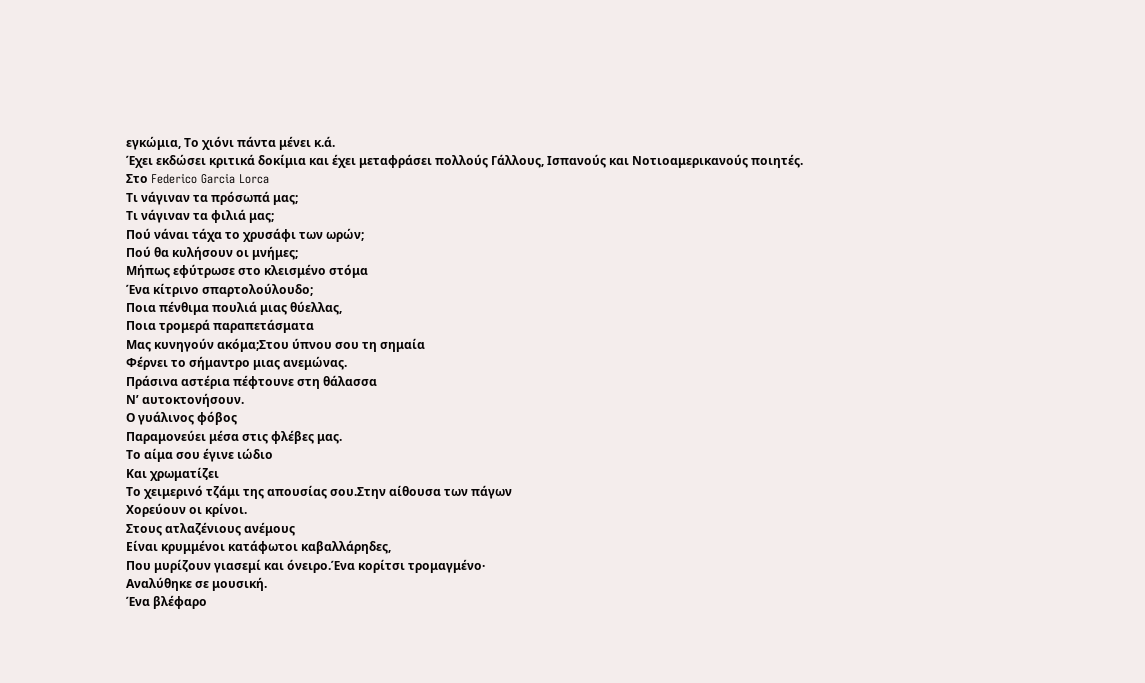εγκώμια, Το χιόνι πάντα μένει κ.ά.
Έχει εκδώσει κριτικά δοκίμια και έχει μεταφράσει πολλούς Γάλλους, Ισπανούς και Νοτιοαμερικανούς ποιητές.
Στο Federico Garcia Lorca
Τι νάγιναν τα πρόσωπά μας;
Τι νάγιναν τα φιλιά μας;
Πού νάναι τάχα το χρυσάφι των ωρών;
Πού θα κυλήσουν οι μνήμες;
Μήπως εφύτρωσε στο κλεισμένο στόμα
Ένα κίτρινο σπαρτολούλουδο;
Ποια πένθιμα πουλιά μιας θύελλας,
Ποια τρομερά παραπετάσματα
Μας κυνηγούν ακόμα;Στου ύπνου σου τη σημαία
Φέρνει το σήμαντρο μιας ανεμώνας.
Πράσινα αστέρια πέφτουνε στη θάλασσα
Ν’ αυτοκτονήσουν.
Ο γυάλινος φόβος
Παραμονεύει μέσα στις φλέβες μας.
Το αίμα σου έγινε ιώδιο
Και χρωματίζει
Το χειμερινό τζάμι της απουσίας σου.Στην αίθουσα των πάγων
Χορεύουν οι κρίνοι.
Στους ατλαζένιους ανέμους
Είναι κρυμμένοι κατάφωτοι καβαλλάρηδες,
Που μυρίζουν γιασεμί και όνειρο.Ένα κορίτσι τρομαγμένο·
Αναλύθηκε σε μουσική.
Ένα βλέφαρο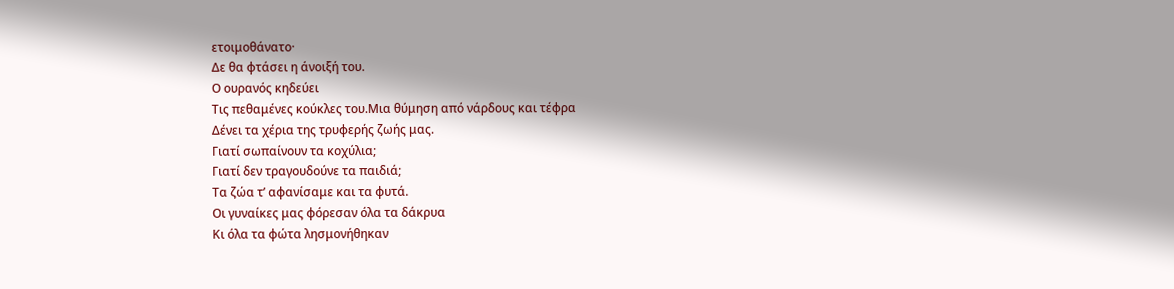ετοιμοθάνατο·
Δε θα φτάσει η άνοιξή του.
Ο ουρανός κηδεύει
Τις πεθαμένες κούκλες του.Μια θύμηση από νάρδους και τέφρα
Δένει τα χέρια της τρυφερής ζωής μας.
Γιατί σωπαίνουν τα κοχύλια;
Γιατί δεν τραγουδούνε τα παιδιά;
Τα ζώα τ’ αφανίσαμε και τα φυτά.
Οι γυναίκες μας φόρεσαν όλα τα δάκρυα
Κι όλα τα φώτα λησμονήθηκαν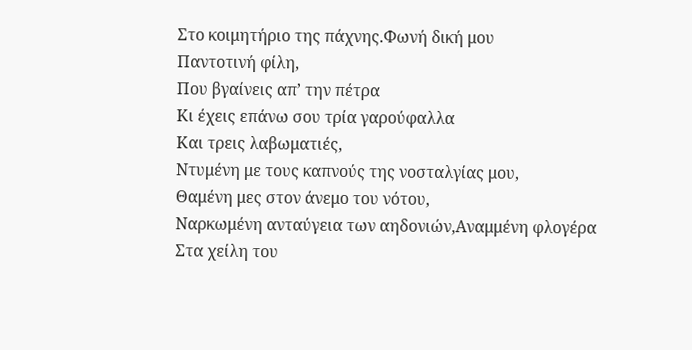Στο κοιμητήριο της πάχνης.Φωνή δική μου
Παντοτινή φίλη,
Που βγαίνεις απ’ την πέτρα
Κι έχεις επάνω σου τρία γαρούφαλλα
Και τρεις λαβωματιές,
Ντυμένη με τους καπνούς της νοσταλγίας μου,
Θαμένη μες στον άνεμο του νότου,
Ναρκωμένη ανταύγεια των αηδονιών,Αναμμένη φλογέρα
Στα χείλη του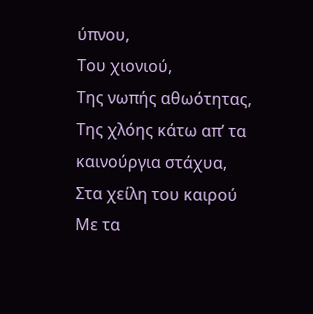ύπνου,
Του χιονιού,
Της νωπής αθωότητας,
Της χλόης κάτω απ’ τα καινούργια στάχυα,
Στα χείλη του καιρού
Με τα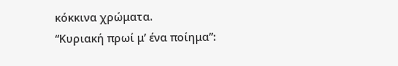κόκκινα χρώματα.
“Κυριακή πρωί μ’ ένα ποίημα”: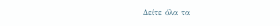Δείτε όλα τα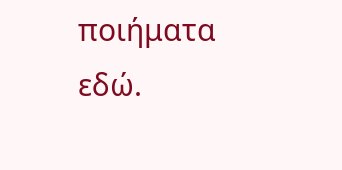ποιήματα εδώ.